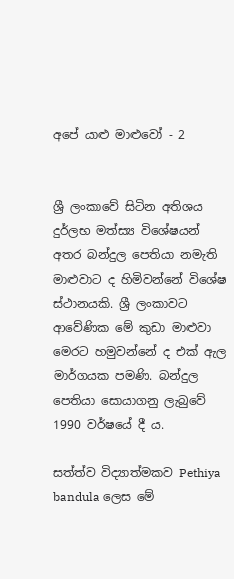අපේ යාළු මාළුවෝ - 2


ශ්‍රී ලංකාවේ සිටින අතිශය දුර්ලභ මත්ස්‍ය විශේෂයන් අතර බන්දුල පෙතියා නමැති මාළුවාට ද හිමිවන්නේ විශේෂ ස්ථානයකි. ශ්‍රී ලංකාවට ආවේණික මේ කුඩා මාළුවා මෙරට හමුවන්නේ ද එක් ඇල මාර්ගයක පමණි. බන්දුල පෙතියා සොයාගනු ලැබුවේ 1990 වර්ෂයේ දී ය.

සත්ත්ව විද්‍යාත්මකව Pethiya bandula ලෙස මේ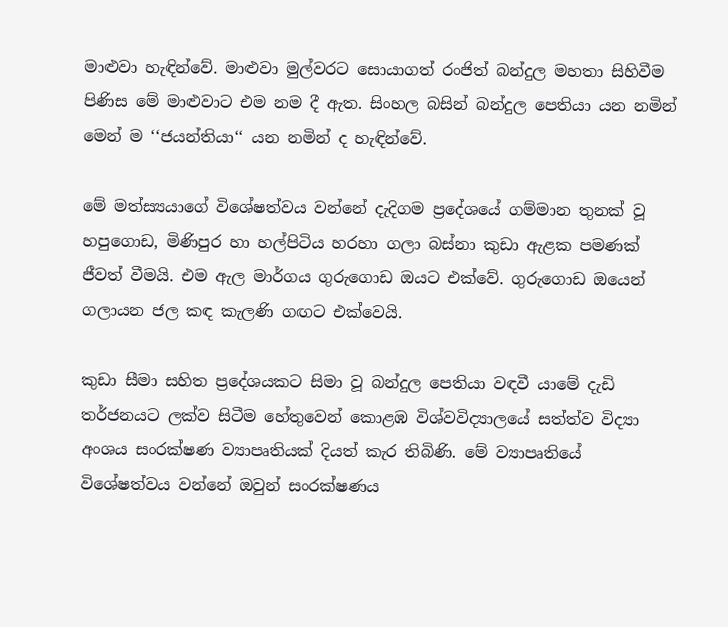මාළුවා හැඳින්වේ. මාළුවා මුල්වරට සොයාගත් රංජිත් බන්දුල මහතා සිහිවීම පිණිස මේ මාළුවාට එම නම දී ඇත. සිංහල බසින් බන්දුල පෙතියා යන නමින් මෙන් ම ‘‘ජයන්තියා‘‘ යන නමින් ද හැඳින්වේ.

මේ මත්ස්‍යයාගේ විශේෂත්වය වන්නේ දැදිගම ප්‍රදේශයේ ගම්මාන තුනක් වූ හපුගොඩ, මිණිපුර හා හල්පිටිය හරහා ගලා බස්නා කුඩා ඇළක පමණක් ජීවත් වීමයි. එම ඇල මාර්ගය ගුරුගොඩ ඔයට එක්වේ. ගුරුගොඩ ඔයෙන් ගලායන ජල කඳ කැලණි ගඟට එක්වෙයි.

කුඩා සීමා සහිත ප්‍රදේශයකට සිමා වූ බන්දුල පෙතියා වඳවී යාමේ දැඩි තර්ජනයට ලක්ව සිටීම හේතුවෙන් කොළඹ විශ්වවිද්‍යාලයේ සත්ත්ව විද්‍යා අංශය සංරක්ෂණ ව්‍යාපෘතියක් දියත් කැර තිබිණි. මේ ව්‍යාපෘතියේ විශේෂත්වය වන්නේ ඔවුන් සංරක්ෂණය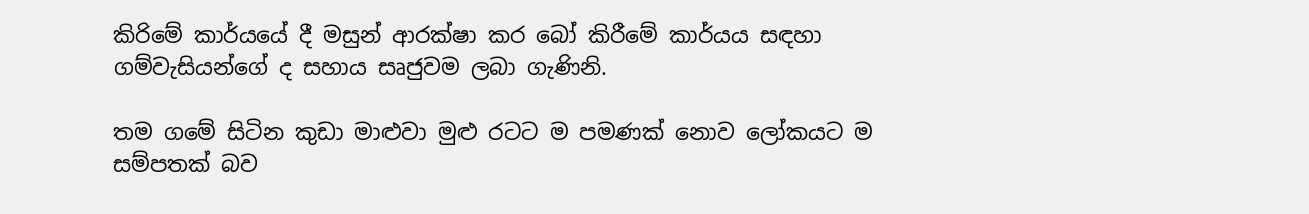කිරිමේ කාර්යයේ දී මසුන් ආරක්ෂා කර බෝ කිරීමේ කාර්යය සඳහා ගම්වැසියන්ගේ ද සහාය සෘජුවම ලබා ගැණිනි.

තම ගමේ සිටින කුඩා මාළුවා මුළු රටට ම පමණක් නොව ලෝකයට ම සම්පතක් බව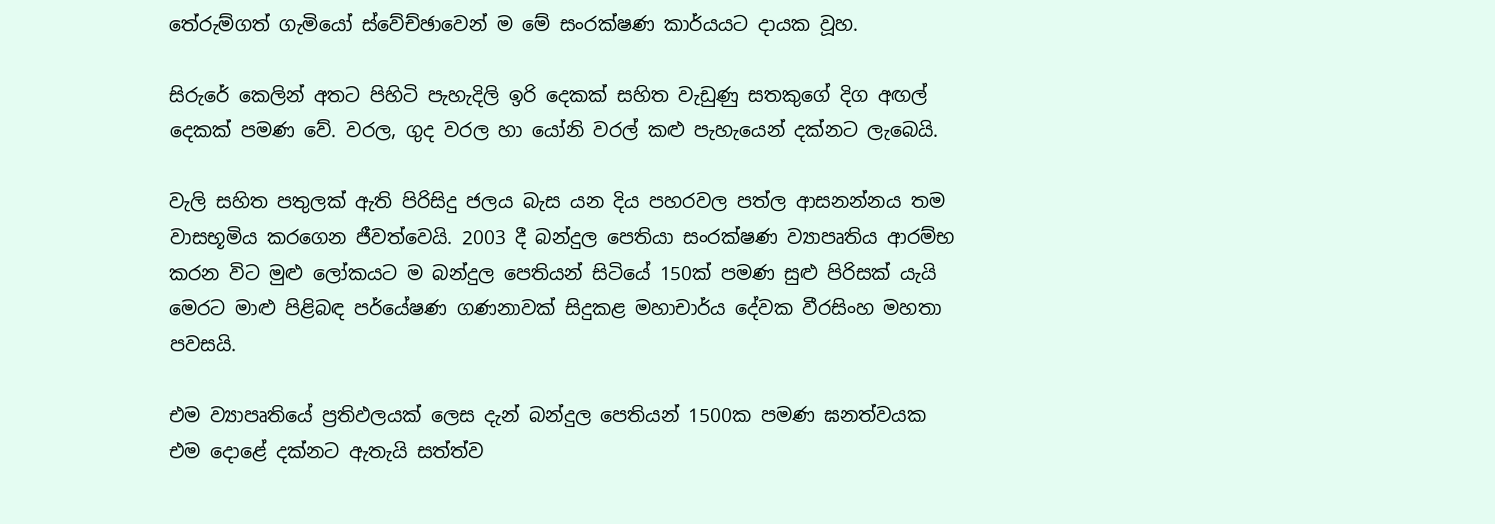තේරුම්ගත් ගැමියෝ ස්වේච්ඡාවෙන් ම මේ සංරක්ෂණ කාර්යයට දායක වූහ.

සිරුරේ කෙලින් අතට පිහිටි පැහැදිලි ඉරි දෙකක් සහිත වැඩුණු සතකුගේ දිග අඟල් දෙකක් පමණ වේ. වරල, ගුද වරල හා යෝනි වරල් කළු පැහැයෙන් දක්නට ලැබෙයි.

වැලි සහිත පතුලක් ඇති පිරිසිදු ජලය බැස යන දිය පහරවල පත්ල ආසනන්නය තම වාසභූමිය කරගෙන ජීවත්වෙයි. 2003 දී බන්දුල පෙතියා සංරක්ෂණ ව්‍යාපෘතිය ආරම්භ කරන විට මුළු ලෝකයට ම බන්දුල පෙතියන් සිටියේ 150ක් පමණ සුළු පිරිසක් යැයි මෙරට මාළු පිළිබඳ පර්යේෂණ ගණනාවක් සිදුකළ මහාචාර්ය දේවක වීරසිංහ මහතා පවසයි.

එම ව්‍යාපෘතියේ ප්‍රතිඵලයක් ලෙස දැන් බන්දුල පෙතියන් 1500ක පමණ ඝනත්වයක එම දොළේ දක්නට ඇතැයි සත්ත්ව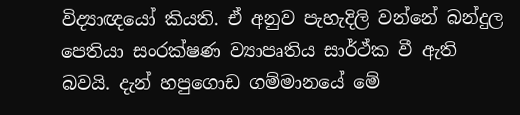විද්‍යාඥයෝ කියති. ඒ අනුව පැහැදිලි වන්නේ බන්දුල පෙතියා සංරක්ෂණ ව්‍යාපෘතිය සාර්ථ්ක වී ඇති බවයි. දැන් හපුගොඩ ගම්මානයේ මේ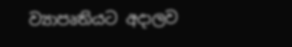ව්‍යාපෘතියට අදාලව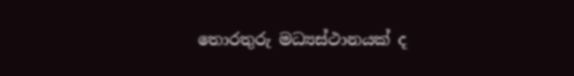තොරතුරු මධ්‍යස්ථානයක් ද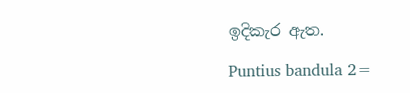ඉදිකැර ඇත.

Puntius bandula 2=